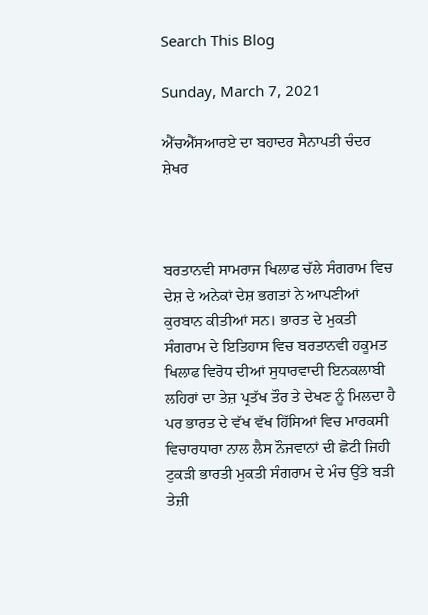Search This Blog

Sunday, March 7, 2021

ਐੱਚਐੱਸਆਰਏ ਦਾ ਬਹਾਦਰ ਸੈਨਾਪਤੀ ਚੰਦਰ ਸ਼ੇਖਰ



ਬਰਤਾਨਵੀ ਸਾਮਰਾਜ ਖਿਲਾਫ ਚੱਲੇ ਸੰਗਰਾਮ ਵਿਚ ਦੇਸ਼ ਦੇ ਅਨੇਕਾਂ ਦੇਸ਼ ਭਗਤਾਂ ਨੇ ਆਪਣੀਆਂ ਕੁਰਬਾਨ ਕੀਤੀਆਂ ਸਨ। ਭਾਰਤ ਦੇ ਮੁਕਤੀ ਸੰਗਰਾਮ ਦੇ ਇਤਿਹਾਸ ਵਿਚ ਬਰਤਾਨਵੀ ਹਕੂਮਤ ਖਿਲਾਫ ਵਿਰੋਧ ਦੀਆਂ ਸੁਧਾਰਵਾਦੀ ਇਨਕਲਾਬੀ ਲਹਿਰਾਂ ਦਾ ਤੇਜ਼ ਪ੍ਰਤੱਖ ਤੌਰ ਤੇ ਦੇਖਣ ਨੂੰ ਮਿਲਦਾ ਹੈ ਪਰ ਭਾਰਤ ਦੇ ਵੱਖ ਵੱਖ ਹਿੱਸਿਆਂ ਵਿਚ ਮਾਰਕਸੀ ਵਿਚਾਰਧਾਰਾ ਨਾਲ ਲੈਸ ਨੌਜਵਾਨਾਂ ਦੀ ਛੋਟੀ ਜਿਹੀ ਟੁਕੜੀ ਭਾਰਤੀ ਮੁਕਤੀ ਸੰਗਰਾਮ ਦੇ ਮੰਚ ਉੱਤੇ ਬੜੀ ਤੇਜ਼ੀ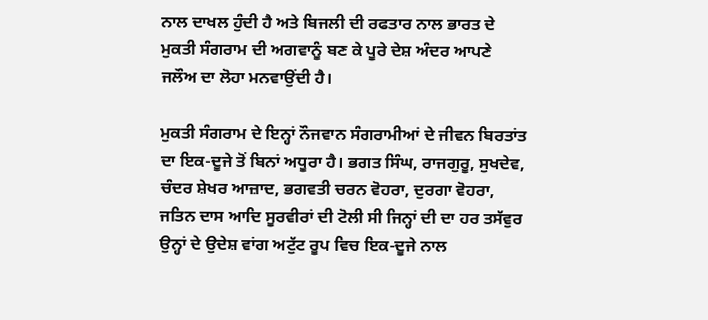ਨਾਲ ਦਾਖਲ ਹੁੰਦੀ ਹੈ ਅਤੇ ਬਿਜਲੀ ਦੀ ਰਫਤਾਰ ਨਾਲ ਭਾਰਤ ਦੇ ਮੁਕਤੀ ਸੰਗਰਾਮ ਦੀ ਅਗਵਾਨੂੰ ਬਣ ਕੇ ਪੂਰੇ ਦੇਸ਼ ਅੰਦਰ ਆਪਣੇ ਜਲੌਅ ਦਾ ਲੋਹਾ ਮਨਵਾਉਂਦੀ ਹੈ।

ਮੁਕਤੀ ਸੰਗਰਾਮ ਦੇ ਇਨ੍ਹਾਂ ਨੌਜਵਾਨ ਸੰਗਰਾਮੀਆਂ ਦੇ ਜੀਵਨ ਬਿਰਤਾਂਤ ਦਾ ਇਕ-ਦੂਜੇ ਤੋਂ ਬਿਨਾਂ ਅਧੂਰਾ ਹੈ। ਭਗਤ ਸਿੰਘ, ਰਾਜਗੁਰੂ, ਸੁਖਦੇਵ, ਚੰਦਰ ਸ਼ੇਖਰ ਆਜ਼ਾਦ, ਭਗਵਤੀ ਚਰਨ ਵੋਹਰਾ, ਦੁਰਗਾ ਵੋਹਰਾ, ਜਤਿਨ ਦਾਸ ਆਦਿ ਸੂਰਵੀਰਾਂ ਦੀ ਟੋਲੀ ਸੀ ਜਿਨ੍ਹਾਂ ਦੀ ਦਾ ਹਰ ਤਸੱਵੁਰ ਉਨ੍ਹਾਂ ਦੇ ਉਦੇਸ਼ ਵਾਂਗ ਅਟੁੱਟ ਰੂਪ ਵਿਚ ਇਕ-ਦੂਜੇ ਨਾਲ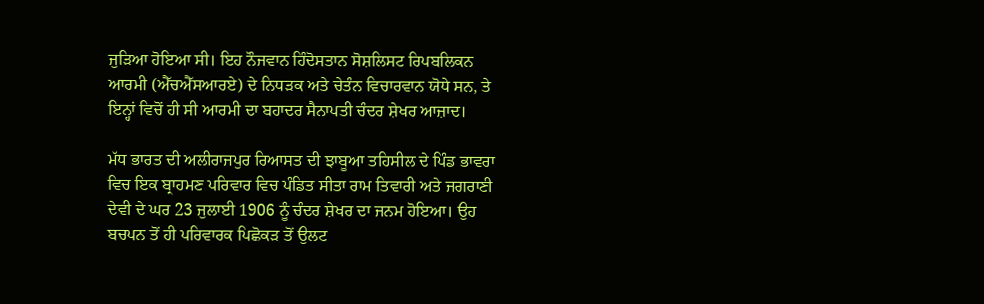ਜੁੜਿਆ ਹੋਇਆ ਸੀ। ਇਹ ਨੌਜਵਾਨ ਹਿੰਦੋਸਤਾਨ ਸੋਸ਼ਲਿਸਟ ਰਿਪਬਲਿਕਨ ਆਰਮੀ (ਐੱਚਐੱਸਆਰਏ) ਦੇ ਨਿਧੜਕ ਅਤੇ ਚੇਤੰਨ ਵਿਚਾਰਵਾਨ ਯੋਧੇ ਸਨ, ਤੇ ਇਨ੍ਹਾਂ ਵਿਚੋਂ ਹੀ ਸੀ ਆਰਮੀ ਦਾ ਬਹਾਦਰ ਸੈਨਾਪਤੀ ਚੰਦਰ ਸ਼ੇਖਰ ਆਜ਼ਾਦ।

ਮੱਧ ਭਾਰਤ ਦੀ ਅਲੀਰਾਜਪੁਰ ਰਿਆਸਤ ਦੀ ਝਾਬੂਆ ਤਹਿਸੀਲ ਦੇ ਪਿੰਡ ਭਾਵਰਾ ਵਿਚ ਇਕ ਬ੍ਰਾਹਮਣ ਪਰਿਵਾਰ ਵਿਚ ਪੰਡਿਤ ਸੀਤਾ ਰਾਮ ਤਿਵਾਰੀ ਅਤੇ ਜਗਰਾਣੀ ਦੇਵੀ ਦੇ ਘਰ 23 ਜੁਲਾਈ 1906 ਨੂੰ ਚੰਦਰ ਸ਼ੇਖਰ ਦਾ ਜਨਮ ਹੋਇਆ। ਉਹ ਬਚਪਨ ਤੋਂ ਹੀ ਪਰਿਵਾਰਕ ਪਿਛੋਕੜ ਤੋਂ ਉਲਟ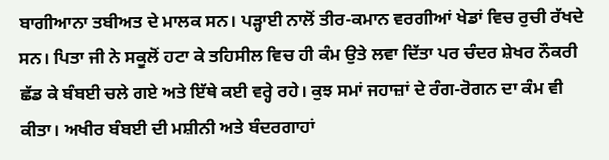ਬਾਗੀਆਨਾ ਤਬੀਅਤ ਦੇ ਮਾਲਕ ਸਨ। ਪੜ੍ਹਾਈ ਨਾਲੋਂ ਤੀਰ-ਕਮਾਨ ਵਰਗੀਆਂ ਖੇਡਾਂ ਵਿਚ ਰੁਚੀ ਰੱਖਦੇ ਸਨ। ਪਿਤਾ ਜੀ ਨੇ ਸਕੂਲੋਂ ਹਟਾ ਕੇ ਤਹਿਸੀਲ ਵਿਚ ਹੀ ਕੰਮ ਉਤੇ ਲਵਾ ਦਿੱਤਾ ਪਰ ਚੰਦਰ ਸ਼ੇਖਰ ਨੌਕਰੀ ਛੱਡ ਕੇ ਬੰਬਈ ਚਲੇ ਗਏ ਅਤੇ ਇੱਥੇ ਕਈ ਵਰ੍ਹੇ ਰਹੇ। ਕੁਝ ਸਮਾਂ ਜਹਾਜ਼ਾਂ ਦੇ ਰੰਗ-ਰੋਗਨ ਦਾ ਕੰਮ ਵੀ ਕੀਤਾ। ਅਖੀਰ ਬੰਬਈ ਦੀ ਮਸ਼ੀਨੀ ਅਤੇ ਬੰਦਰਗਾਹਾਂ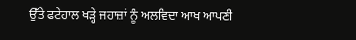ਉੱਤੇ ਫਟੇਹਾਲ ਖੜ੍ਹੇ ਜਹਾਜ਼ਾਂ ਨੂੰ ਅਲਵਿਦਾ ਆਖ ਆਪਣੀ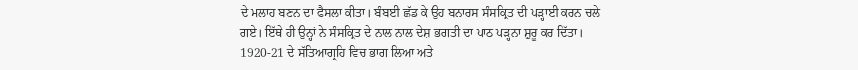ਦੇ ਮਲਾਹ ਬਣਨ ਦਾ ਫੈਸਲਾ ਕੀਤਾ। ਬੰਬਈ ਛੱਡ ਕੇ ਉਹ ਬਨਾਰਸ ਸੰਸਕ੍ਰਿਤ ਦੀ ਪੜ੍ਹਾਈ ਕਰਨ ਚਲੇ ਗਏ। ਇੱਥੇ ਹੀ ਉਨ੍ਹਾਂ ਨੇ ਸੰਸਕ੍ਰਿਤ ਦੇ ਨਾਲ ਨਾਲ ਦੇਸ਼ ਭਗਤੀ ਦਾ ਪਾਠ ਪੜ੍ਹਨਾ ਸ਼ੁਰੂ ਕਰ ਦਿੱਤਾ। 1920-21 ਦੇ ਸੱਤਿਆਗ੍ਰਹਿ ਵਿਚ ਭਾਗ ਲਿਆ ਅਤੇ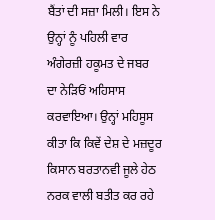ਬੈਂਤਾਂ ਦੀ ਸਜ਼ਾ ਮਿਲੀ। ਇਸ ਨੇ ਉਨ੍ਹਾਂ ਨੂੰ ਪਹਿਲੀ ਵਾਰ ਅੰਗੇਰਜ਼ੀ ਹਕੂਮਤ ਦੇ ਜਬਰ ਦਾ ਨੇੜਿਓਂ ਅਹਿਸਾਸ ਕਰਵਾਇਆ। ਉਨ੍ਹਾਂ ਮਹਿਸੂਸ ਕੀਤਾ ਕਿ ਕਿਵੇਂ ਦੇਸ਼ ਦੇ ਮਜ਼ਦੂਰ ਕਿਸਾਨ ਬਰਤਾਨਵੀ ਜੂਲੇ ਹੇਠ ਨਰਕ ਵਾਲੀ ਬਤੀਤ ਕਰ ਰਹੇ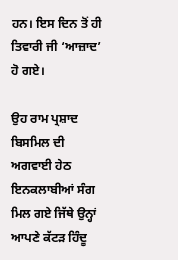ਹਨ। ਇਸ ਦਿਨ ਤੋਂ ਹੀ ਤਿਵਾਰੀ ਜੀ ‘ਆਜ਼ਾਦ’ ਹੋ ਗਏ।

ਉਹ ਰਾਮ ਪ੍ਰਸ਼ਾਦ ਬਿਸਮਿਲ ਦੀ ਅਗਵਾਈ ਹੇਠ ਇਨਕਲਾਬੀਆਂ ਸੰਗ ਮਿਲ ਗਏ ਜਿੱਥੇ ਉਨ੍ਹਾਂ ਆਪਣੇ ਕੱਟੜ ਹਿੰਦੂ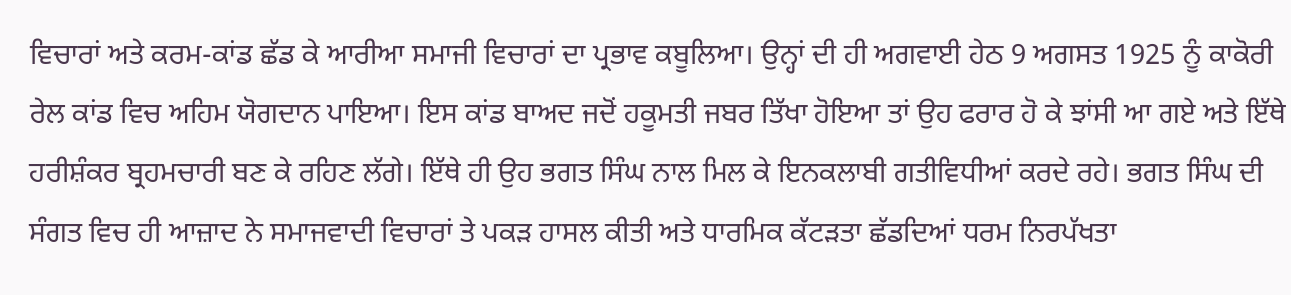ਵਿਚਾਰਾਂ ਅਤੇ ਕਰਮ-ਕਾਂਡ ਛੱਡ ਕੇ ਆਰੀਆ ਸਮਾਜੀ ਵਿਚਾਰਾਂ ਦਾ ਪ੍ਰਭਾਵ ਕਬੂਲਿਆ। ਉਨ੍ਹਾਂ ਦੀ ਹੀ ਅਗਵਾਈ ਹੇਠ 9 ਅਗਸਤ 1925 ਨੂੰ ਕਾਕੋਰੀ ਰੇਲ ਕਾਂਡ ਵਿਚ ਅਹਿਮ ਯੋਗਦਾਨ ਪਾਇਆ। ਇਸ ਕਾਂਡ ਬਾਅਦ ਜਦੋਂ ਹਕੂਮਤੀ ਜਬਰ ਤਿੱਖਾ ਹੋਇਆ ਤਾਂ ਉਹ ਫਰਾਰ ਹੋ ਕੇ ਝਾਂਸੀ ਆ ਗਏ ਅਤੇ ਇੱਥੇ ਹਰੀਸ਼ੰਕਰ ਬ੍ਰਹਮਚਾਰੀ ਬਣ ਕੇ ਰਹਿਣ ਲੱਗੇ। ਇੱਥੇ ਹੀ ਉਹ ਭਗਤ ਸਿੰਘ ਨਾਲ ਮਿਲ ਕੇ ਇਨਕਲਾਬੀ ਗਤੀਵਿਧੀਆਂ ਕਰਦੇ ਰਹੇ। ਭਗਤ ਸਿੰਘ ਦੀ ਸੰਗਤ ਵਿਚ ਹੀ ਆਜ਼ਾਦ ਨੇ ਸਮਾਜਵਾਦੀ ਵਿਚਾਰਾਂ ਤੇ ਪਕੜ ਹਾਸਲ ਕੀਤੀ ਅਤੇ ਧਾਰਮਿਕ ਕੱਟੜਤਾ ਛੱਡਦਿਆਂ ਧਰਮ ਨਿਰਪੱਖਤਾ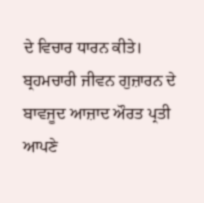ਦੇ ਵਿਚਾਰ ਧਾਰਨ ਕੀਤੇ। ਬ੍ਰਹਮਚਾਰੀ ਜੀਵਨ ਗੁਜ਼ਾਰਨ ਦੇ ਬਾਵਜੂਦ ਆਜ਼ਾਦ ਔਰਤ ਪ੍ਰਤੀ ਆਪਣੇ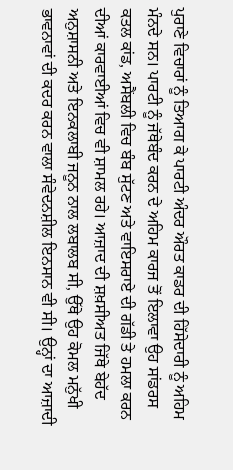ਪੁਰਾਣੇ ਵਿਚਾਰਾਂ ਨੂੰ ਤਿਆਗ ਕੇ ਪਾਰਟੀ ਅੰਦਰ ਔਰਤ ਕਾਡਰ ਦੀ ਹਿੱਸੇਦਾਰੀ ਨੂੰ ਅਹਿਮ ਮੰਨਦੇ ਸਨ। ਪਾਰਟੀ ਨੂੰ ਜੱਥੇਬੰਦ ਕਰਨ ਦੇ ਅਹਿਮ ਕਾਰਜ ਤੋਂ ਇਲਾਵਾ ਉਹ ਸਾਂਡਰਸ ਕਤਲ ਕਾਂਡ, ਅਸੈਂਬਲੀ ਵਿਚ ਬੰਬ ਸੁੱਟਣ ਅਤੇ ਵਾਇਸਰਾਏ ਦੀ ਗੱਡੀ ਤੇ ਹਮਲਾ ਕਰਨ ਦੀਆਂ ਕਾਰਵਾਈਆਂ ਵਿਚ ਵੀ ਸ਼ਾਮਲ ਰਹੇ। ਆਜ਼ਾਦ ਦੀ ਸ਼ਖ਼ਸੀਅਤ ਜਿੱਥੇ ਬੇਹੱਦ ਅਨੁਸ਼ਾਸਨੀ ਅਤੇ ਇਨਕਲਾਬੀ ਜਨੂਨ ਨਾਲ ਲਬਾਲਬ ਸੀ, ਉੱਥੇ ਉਹ ਕੋਮਲ ਮਨੁੱਖੀ ਭਾਵਨਾਵਾਂ ਦੀ ਕਦਰ ਕਰਨ ਵਾਲਾ ਸੰਵੇਦਨਸ਼ੀਲ ਇਨਸਾਨ ਵੀ ਸੀ। ਉਨ੍ਹਾਂ ਦਾ ਆਜ਼ਾਦੀ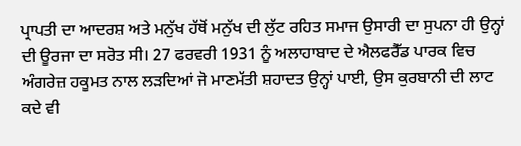ਪ੍ਰਾਪਤੀ ਦਾ ਆਦਰਸ਼ ਅਤੇ ਮਨੁੱਖ ਹੱਥੋਂ ਮਨੁੱਖ ਦੀ ਲੁੱਟ ਰਹਿਤ ਸਮਾਜ ਉਸਾਰੀ ਦਾ ਸੁਪਨਾ ਹੀ ਉਨ੍ਹਾਂ ਦੀ ਊਰਜਾ ਦਾ ਸਰੋਤ ਸੀ। 27 ਫਰਵਰੀ 1931 ਨੂੰ ਅਲਾਹਾਬਾਦ ਦੇ ਐਲਫਰੈੱਡ ਪਾਰਕ ਵਿਚ ਅੰਗਰੇਜ਼ ਹਕੂਮਤ ਨਾਲ ਲੜਦਿਆਂ ਜੋ ਮਾਣਮੱਤੀ ਸ਼ਹਾਦਤ ਉਨ੍ਹਾਂ ਪਾਈ, ਉਸ ਕੁਰਬਾਨੀ ਦੀ ਲਾਟ ਕਦੇ ਵੀ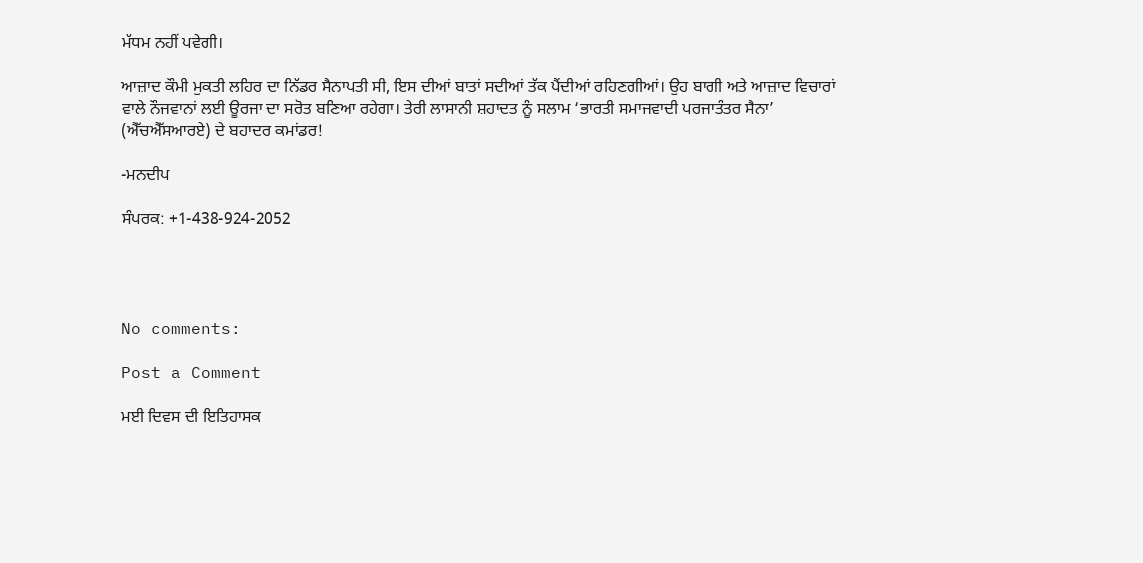ਮੱਧਮ ਨਹੀਂ ਪਵੇਗੀ।

ਆਜ਼ਾਦ ਕੌਮੀ ਮੁਕਤੀ ਲਹਿਰ ਦਾ ਨਿੱਡਰ ਸੈਨਾਪਤੀ ਸੀ, ਇਸ ਦੀਆਂ ਬਾਤਾਂ ਸਦੀਆਂ ਤੱਕ ਪੈਂਦੀਆਂ ਰਹਿਣਗੀਆਂ। ਉਹ ਬਾਗੀ ਅਤੇ ਆਜ਼ਾਦ ਵਿਚਾਰਾਂ ਵਾਲੇ ਨੌਜਵਾਨਾਂ ਲਈ ਊਰਜਾ ਦਾ ਸਰੋਤ ਬਣਿਆ ਰਹੇਗਾ। ਤੇਰੀ ਲਾਸਾਨੀ ਸ਼ਹਾਦਤ ਨੂੰ ਸਲਾਮ ‘ਭਾਰਤੀ ਸਮਾਜਵਾਦੀ ਪਰਜਾਤੰਤਰ ਸੈਨਾ’ (ਐੱਚਐੱਸਆਰਏ) ਦੇ ਬਹਾਦਰ ਕਮਾਂਡਰ!

-ਮਨਦੀਪ

ਸੰਪਰਕ: +1-438-924-2052




No comments:

Post a Comment

ਮਈ ਦਿਵਸ ਦੀ ਇਤਿਹਾਸਕ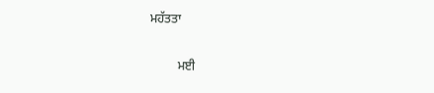ਮਹੱਤਤਾ

         ਮਈ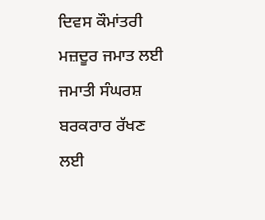ਦਿਵਸ ਕੌਮਾਂਤਰੀ ਮਜ਼ਦੂਰ ਜਮਾਤ ਲਈ ਜਮਾਤੀ ਸੰਘਰਸ਼ ਬਰਕਰਾਰ ਰੱਖਣ ਲਈ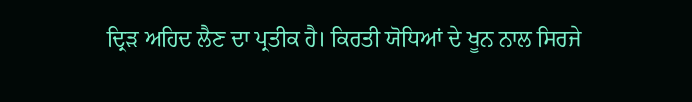ਦ੍ਰਿੜ ਅਹਿਦ ਲੈਣ ਦਾ ਪ੍ਰਤੀਕ ਹੈ। ਕਿਰਤੀ ਯੋਧਿਆਂ ਦੇ ਖੂਨ ਨਾਲ ਸਿਰਜੇ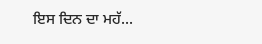ਇਸ ਦਿਨ ਦਾ ਮਹੱ...